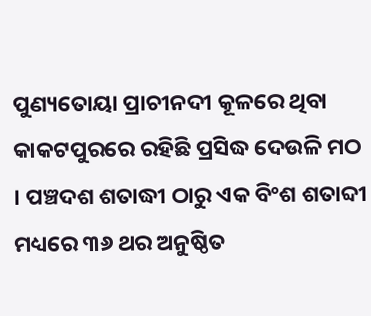ପୁଣ୍ୟତୋୟା ପ୍ରାଚୀନଦୀ କୂଳରେ ଥିବା କାକଟପୁରରେ ରହିଛି ପ୍ରସିଦ୍ଧ ଦେଉଳି ମଠ । ପଞ୍ଚଦଶ ଶତାଦ୍ଧୀ ଠାରୁ ଏକ ବିଂଶ ଶତାବ୍ଦୀ ମଧ୍ୟରେ ୩୬ ଥର ଅନୁଷ୍ଠିତ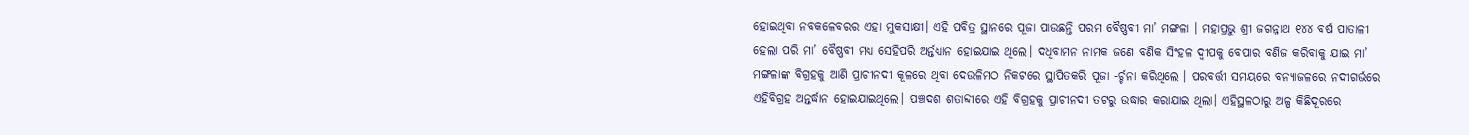ହୋଇଥିବା ନବକଳେବରର ଏହା ମୁକସାକ୍ଷୀ। ଏହି ପବିତ୍ର ସ୍ଥାନରେ ପୂଜା ପାଉଛନ୍ତି ପରମ ବୈଷ୍ଣବୀ ମା’ ମଙ୍ଗଳା । ମହାପ୍ରଭୁ ଶ୍ରୀ ଜଗନ୍ନାଥ ୧୪୪ ବର୍ଷ ପାତାଳୀ ହେଲା ପରି ମା’ ବୈଷ୍ଣବୀ ମଧ୍ୟ ସେହିପରି ଅର୍ନ୍ତଧ୍ୟାନ ହୋଇଯାଇ ଥିଲେ। ଦଧିବାମନ ନାମକ ଜଣେ ବଣିକ ସିଂହଳ ଦ୍ୱୀପକୁ ବେପାର ବଣିଜ କରିବାକୁ ଯାଇ ମା’ ମଙ୍ଗଳାଙ୍କ ବିଗ୍ରହକୁ ଆଣି ପ୍ରାଚୀନଦୀ କୂଳରେ ଥିବା ଦେଉଳିମଠ ନିକଟରେ ସ୍ଥାପିତକରି ପୂଜା -ର୍ଚ୍ଚନା କରିଥିଲେ । ପରବର୍ତ୍ତୀ ସମୟରେ ବନ୍ୟାଜଳରେ ନଦୀଗର୍ଭରେ ଏହିବିଗ୍ରହ ଅନ୍ତର୍ଦ୍ଧାନ ହୋଇଯାଇଥିଲେ। ପଞ୍ଚଦଶ ଶତାବ୍ଦୀରେ ଏହି ବିଗ୍ରହକୁ ପ୍ରାଚୀନଦୀ ତଟରୁ ଉଦ୍ଧାର କରାଯାଇ ଥିଲା। ଏହିସ୍ଥଳଠାରୁ ଅଳ୍ପ କିଛିଦୂରରେ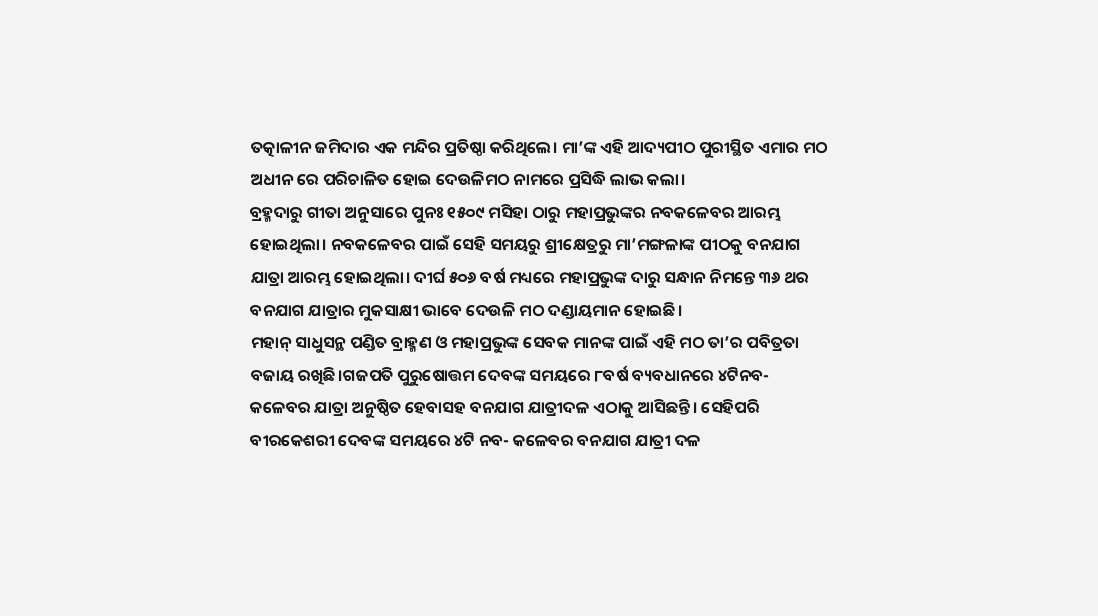ତତ୍କାଳୀନ ଜମିଦାର ଏକ ମନ୍ଦିର ପ୍ରତିଷ୍ଠା କରିଥିଲେ। ମା’ଙ୍କ ଏହି ଆଦ୍ୟପୀଠ ପୁରୀସ୍ଥିତ ଏମାର ମଠ ଅଧୀନ ରେ ପରିଚାଳିତ ହୋଇ ଦେଉଳିମଠ ନାମରେ ପ୍ରସିଦ୍ଧି ଲାଭ କଲା।
ବ୍ରହ୍ମଦାରୁ ଗୀତା ଅନୁସାରେ ପୁନଃ ୧୫୦୯ ମସିହା ଠାରୁ ମହାପ୍ରଭୁଙ୍କର ନବକଳେବର ଆରମ୍ଭ ହୋଇଥିଲା। ନବକଳେବର ପାଇଁ ସେହି ସମୟରୁ ଶ୍ରୀକ୍ଷେତ୍ରରୁ ମା’ମଙ୍ଗଳାଙ୍କ ପୀଠକୁ ବନଯାଗ ଯାତ୍ରା ଆରମ୍ଭ ହୋଇଥିଲା। ଦୀର୍ଘ ୫୦୬ ବର୍ଷ ମଧ୍ୟରେ ମହାପ୍ରଭୁଙ୍କ ଦାରୁ ସନ୍ଧାନ ନିମନ୍ତେ ୩୬ ଥର ବନଯାଗ ଯାତ୍ରାର ମୁକସାକ୍ଷୀ ଭାବେ ଦେଉଳି ମଠ ଦଣ୍ଡାୟମାନ ହୋଇଛି।
ମହାନ୍ ସାଧୁସନ୍ଥ ପଣ୍ଡିତ ବ୍ରାହ୍ମଣ ଓ ମହାପ୍ରଭୁଙ୍କ ସେବକ ମାନଙ୍କ ପାଇଁ ଏହି ମଠ ତା’ର ପବିତ୍ରତା ବଜାୟ ରଖିଛି।ଗଜପତି ପୁରୁଷୋତ୍ତମ ଦେବଙ୍କ ସମୟରେ ୮ବର୍ଷ ବ୍ୟବଧାନରେ ୪ଟିନବ- କଳେବର ଯାତ୍ରା ଅନୁଷ୍ଠିତ ହେବାସହ ବନଯାଗ ଯାତ୍ରୀଦଳ ଏଠାକୁ ଆସିଛନ୍ତି। ସେହିପରି ବୀରକେଶରୀ ଦେବଙ୍କ ସମୟରେ ୪ଟି ନବ- କଳେବର ବନଯାଗ ଯାତ୍ରୀ ଦଳ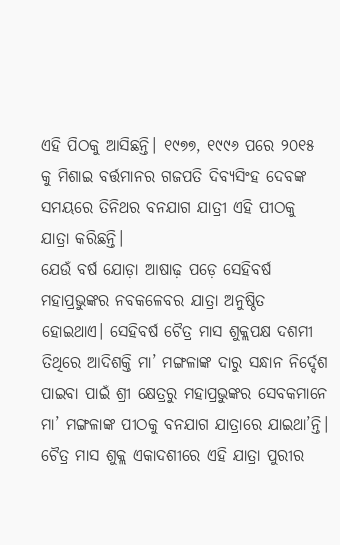ଏହି ପିଠକୁ ଆସିଛନ୍ତି। ୧୯୭୭, ୧୯୯୬ ପରେ ୨୦୧୫ କୁ ମିଶାଇ ବର୍ତ୍ତମାନର ଗଜପତି ଦିବ୍ୟସିଂହ ଦେବଙ୍କ ସମୟରେ ତିନିଥର ବନଯାଗ ଯାତ୍ରୀ ଏହି ପୀଠକୁ ଯାତ୍ରା କରିଛନ୍ତି।
ଯେଉଁ ବର୍ଷ ଯୋଡ଼ା ଆଷାଢ଼ ପଡ଼େ ସେହିବର୍ଷ ମହାପ୍ରଭୁଙ୍କର ନବକଳେବର ଯାତ୍ରା ଅନୁଷ୍ଠିତ ହୋଇଥାଏ। ସେହିବର୍ଷ ଚୈତ୍ର ମାସ ଶୁକ୍ଲପକ୍ଷ ଦଶମୀ ତିଥିରେ ଆଦିଶକ୍ତି ମା’ ମଙ୍ଗଳାଙ୍କ ଦାରୁ ସନ୍ଧାନ ନିର୍ଦ୍ଦେଶ ପାଇବା ପାଇଁ ଶ୍ରୀ କ୍ଷେତ୍ରରୁ ମହାପ୍ରଭୁଙ୍କର ସେବକମାନେ ମା’ ମଙ୍ଗଳାଙ୍କ ପୀଠକୁ ବନଯାଗ ଯାତ୍ରାରେ ଯାଇଥା’ନ୍ତି। ଚୈତ୍ର ମାସ ଶୁକ୍ଲ ଏକାଦଶୀରେ ଏହି ଯାତ୍ରା ପୁରୀର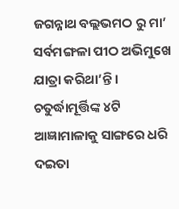ଜଗନ୍ନାଥ ବଲ୍ଲଭମଠ ରୁ ମା’ ସର୍ବମଙ୍ଗଳା ପୀଠ ଅଭିମୁଖେ ଯାତ୍ରା କରିଥା’ନ୍ତି। ଚତୁର୍ଦ୍ଧାମୂର୍ତ୍ତିଙ୍କ ୪ଟି ଆଜ୍ଞାମାଳାକୁ ସାଙ୍ଗରେ ଧରି ଦଇତା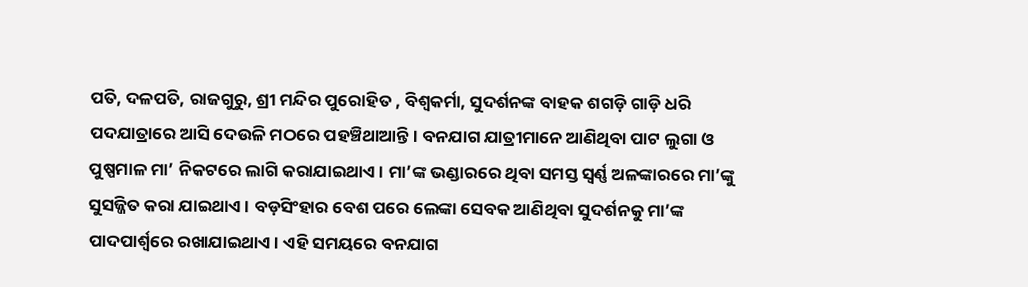ପତି, ଦଳପତି, ରାଜଗୁରୁ, ଶ୍ରୀ ମନ୍ଦିର ପୁରୋହିତ , ବିଶ୍ୱକର୍ମା, ସୁଦର୍ଶନଙ୍କ ବାହକ ଶଗଡ଼ି ଗାଡ଼ି ଧରି ପଦଯାତ୍ରାରେ ଆସି ଦେଉଳି ମଠରେ ପହଞ୍ଚିଥାଆନ୍ତି। ବନଯାଗ ଯାତ୍ରୀମାନେ ଆଣିଥିବା ପାଟ ଲୁଗା ଓ ପୁଷ୍ପମାଳ ମା’ ନିକଟରେ ଲାଗି କରାଯାଇଥାଏ। ମା’ଙ୍କ ଭଣ୍ଡାରରେ ଥିବା ସମସ୍ତ ସ୍ୱର୍ଣ୍ଣ ଅଳଙ୍କାରରେ ମା’ଙ୍କୁ ସୁସଜ୍ଜିତ କରା ଯାଇଥାଏ। ବଡ଼ସିଂହାର ବେଶ ପରେ ଲେଙ୍କା ସେବକ ଆଣିଥିବା ସୁଦର୍ଶନକୁ ମା’ଙ୍କ ପାଦପାର୍ଶ୍ୱରେ ରଖାଯାଇଥାଏ। ଏହି ସମୟରେ ବନଯାଗ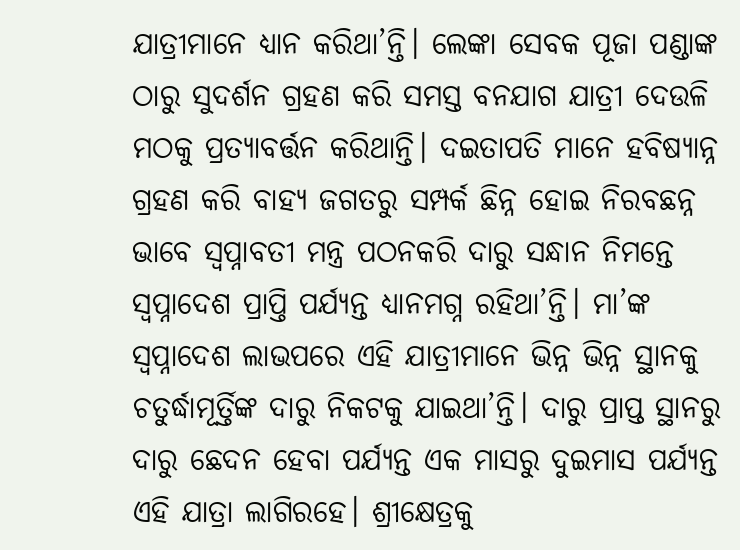ଯାତ୍ରୀମାନେ ଧ୍ୟାନ କରିଥା’ନ୍ତି। ଲେଙ୍କା ସେବକ ପୂଜା ପଣ୍ଡାଙ୍କ ଠାରୁ ସୁଦର୍ଶନ ଗ୍ରହଣ କରି ସମସ୍ତ ବନଯାଗ ଯାତ୍ରୀ ଦେଉଳି ମଠକୁ ପ୍ରତ୍ୟାବର୍ତ୍ତନ କରିଥାନ୍ତି। ଦଇତାପତି ମାନେ ହବିଷ୍ୟାନ୍ନ ଗ୍ରହଣ କରି ବାହ୍ୟ ଜଗତରୁ ସମ୍ପର୍କ ଛିନ୍ନ ହୋଇ ନିରବଛନ୍ନ ଭାବେ ସ୍ୱପ୍ନାବତୀ ମନ୍ତ୍ର ପଠନକରି ଦାରୁ ସନ୍ଧାନ ନିମନ୍ତେ ସ୍ୱପ୍ନାଦେଶ ପ୍ରାପ୍ତି ପର୍ଯ୍ୟନ୍ତ ଧ୍ୟାନମଗ୍ନ ରହିଥା’ନ୍ତି। ମା’ଙ୍କ ସ୍ୱପ୍ନାଦେଶ ଲାଭପରେ ଏହି ଯାତ୍ରୀମାନେ ଭିନ୍ନ ଭିନ୍ନ ସ୍ଥାନକୁ ଚତୁର୍ଦ୍ଧାମୂର୍ତ୍ତିଙ୍କ ଦାରୁ ନିକଟକୁ ଯାଇଥା’ନ୍ତି। ଦାରୁ ପ୍ରାପ୍ତ ସ୍ଥାନରୁ ଦାରୁ ଛେଦନ ହେବା ପର୍ଯ୍ୟନ୍ତ ଏକ ମାସରୁ ଦୁଇମାସ ପର୍ଯ୍ୟନ୍ତ ଏହି ଯାତ୍ରା ଲାଗିରହେ। ଶ୍ରୀକ୍ଷେତ୍ରକୁ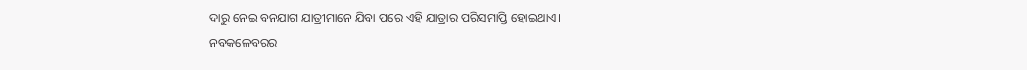ଦାରୁ ନେଇ ବନଯାଗ ଯାତ୍ରୀମାନେ ଯିବା ପରେ ଏହି ଯାତ୍ରାର ପରିସମାପ୍ତି ହୋଇଥାଏ।
ନବକଳେବରର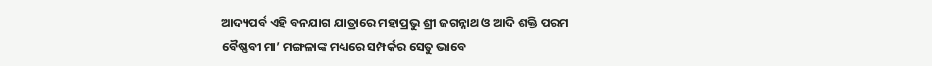ଆଦ୍ୟପର୍ବ ଏହି ବନଯାଗ ଯାତ୍ରାରେ ମହାପ୍ରଭୁ ଶ୍ରୀ ଜଗନ୍ନାଥ ଓ ଆଦି ଶକ୍ତି ପରମ ବୈଷ୍ଣବୀ ମା’ ମଙ୍ଗଳାଙ୍କ ମଧ୍ୟରେ ସମ୍ପର୍କର ସେତୁ ଭାବେ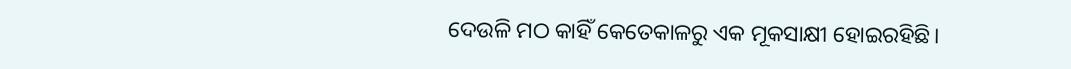ଦେଉଳି ମଠ କାହିଁ କେତେକାଳରୁ ଏକ ମୂକସାକ୍ଷୀ ହୋଇରହିଛି।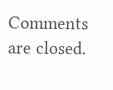Comments are closed.